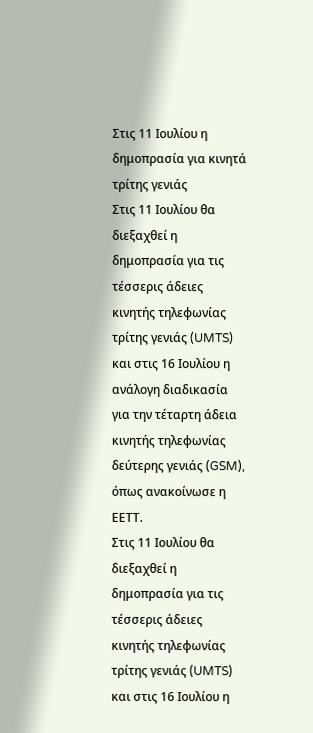Στις 11 Ιουλίου η δημοπρασία για κινητά τρίτης γενιάς
Στις 11 Ιουλίου θα διεξαχθεί η δημοπρασία για τις τέσσερις άδειες κινητής τηλεφωνίας τρίτης γενιάς (UMTS) και στις 16 Ιουλίου η ανάλογη διαδικασία για την τέταρτη άδεια κινητής τηλεφωνίας δεύτερης γενιάς (GSM), όπως ανακοίνωσε η ΕΕΤΤ.
Στις 11 Ιουλίου θα διεξαχθεί η δημοπρασία για τις τέσσερις άδειες κινητής τηλεφωνίας τρίτης γενιάς (UMTS) και στις 16 Ιουλίου η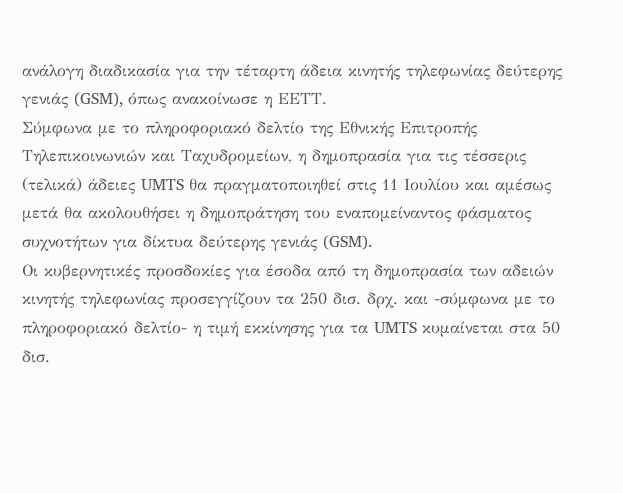ανάλογη διαδικασία για την τέταρτη άδεια κινητής τηλεφωνίας δεύτερης γενιάς (GSM), όπως ανακοίνωσε η ΕΕΤΤ.
Σύμφωνα με το πληροφοριακό δελτίο της Εθνικής Επιτροπής Τηλεπικοινωνιών και Ταχυδρομείων, η δημοπρασία για τις τέσσερις (τελικά) άδειες UMTS θα πραγματοποιηθεί στις 11 Ιουλίου και αμέσως μετά θα ακολουθήσει η δημοπράτηση του εναπομείναντος φάσματος συχνοτήτων για δίκτυα δεύτερης γενιάς (GSM).
Οι κυβερνητικές προσδοκίες για έσοδα από τη δημοπρασία των αδειών κινητής τηλεφωνίας προσεγγίζουν τα 250 δισ. δρχ. και -σύμφωνα με το πληροφοριακό δελτίο- η τιμή εκκίνησης για τα UMTS κυμαίνεται στα 50 δισ.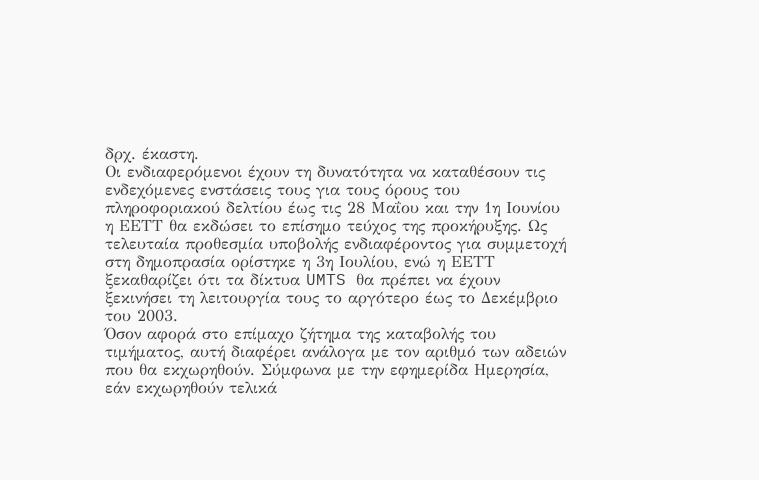δρχ. έκαστη.
Οι ενδιαφερόμενοι έχουν τη δυνατότητα να καταθέσουν τις ενδεχόμενες ενστάσεις τους για τους όρους του πληροφοριακού δελτίου έως τις 28 Μαΐου και την 1η Ιουνίου η ΕΕΤΤ θα εκδώσει το επίσημο τεύχος της προκήρυξης. Ως τελευταία προθεσμία υποβολής ενδιαφέροντος για συμμετοχή στη δημοπρασία ορίστηκε η 3η Ιουλίου, ενώ η ΕΕΤΤ ξεκαθαρίζει ότι τα δίκτυα UMTS θα πρέπει να έχουν ξεκινήσει τη λειτουργία τους το αργότερο έως το Δεκέμβριο του 2003.
Όσον αφορά στο επίμαχο ζήτημα της καταβολής του τιμήματος, αυτή διαφέρει ανάλογα με τον αριθμό των αδειών που θα εκχωρηθούν. Σύμφωνα με την εφημερίδα Ημερησία, εάν εκχωρηθούν τελικά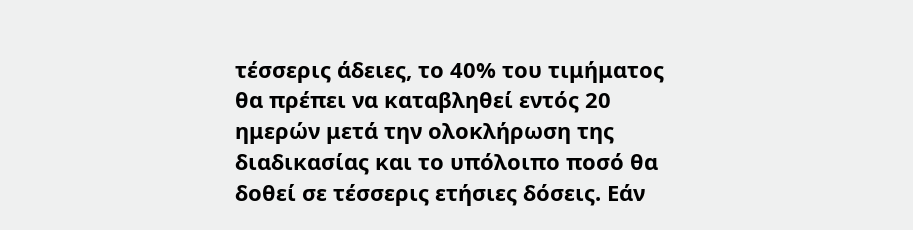τέσσερις άδειες, το 40% του τιμήματος θα πρέπει να καταβληθεί εντός 20 ημερών μετά την ολοκλήρωση της διαδικασίας και το υπόλοιπο ποσό θα δοθεί σε τέσσερις ετήσιες δόσεις. Εάν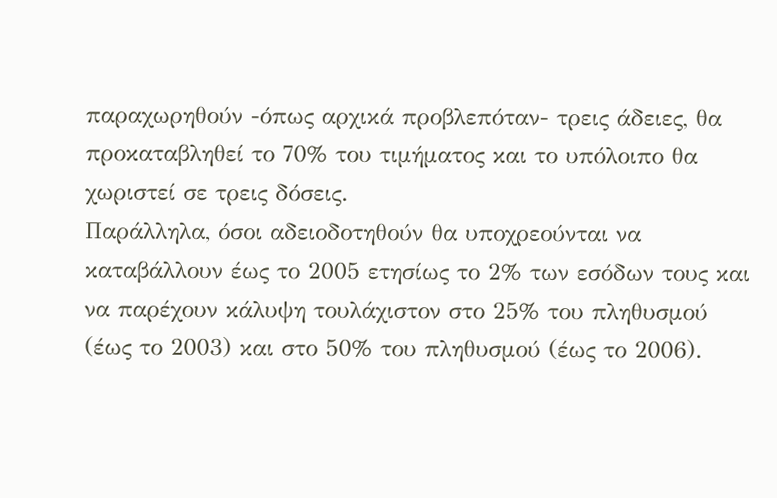παραχωρηθούν -όπως αρχικά προβλεπόταν- τρεις άδειες, θα προκαταβληθεί το 70% του τιμήματος και το υπόλοιπο θα χωριστεί σε τρεις δόσεις.
Παράλληλα, όσοι αδειοδοτηθούν θα υποχρεούνται να καταβάλλουν έως το 2005 ετησίως το 2% των εσόδων τους και να παρέχουν κάλυψη τουλάχιστον στο 25% του πληθυσμού (έως το 2003) και στο 50% του πληθυσμού (έως το 2006).